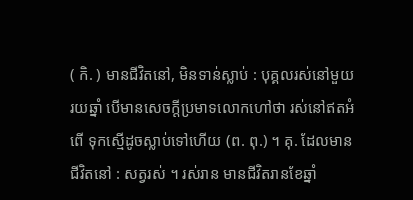( កិ. ) មានជីវិតនៅ, មិនទាន់ស្លាប់ : បុគ្គលរស់នៅមួយរយឆ្នាំ បើមានសេចក្ដីប្រមាទលោកហៅថា រស់នៅឥតអំពើ ទុកស្មើដូចស្លាប់ទៅហើយ (ព. ពុ.) ។ គុ. ដែលមានជីវិតនៅ : សត្វរស់ ។ រស់រាន មានជីវិតរានខែឆ្នាំ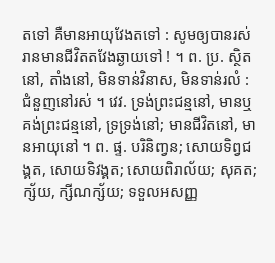តទៅ គឺមានអាយុវែងតទៅ : សូមឲ្យបានរស់រានមានជីវិតតវែងឆ្ងាយទៅ ! ។ ព. ប្រ. ស្ថិតនៅ, តាំងនៅ, មិនទាន់វិនាស, មិនទាន់រលំ : ជំនួញនៅរស់ ។ វេវ. ទ្រង់ព្រះជន្មនៅ, មានឬគង់ព្រះជន្មនៅ, ទ្រទ្រង់នៅ; មានជីវិតនៅ, មានអាយុនៅ ។ ព. ផ្ទ. បរិនិញ្វន; សោយទិព្វជង្គត, សោយទិវង្គត; សោយពិរាល័យ; សុគត; ក្ស័យ, ក្សីណក្ស័យ; ទទួលអសញ្ញ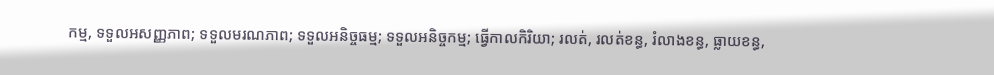កម្ម, ទទួលអសញ្ញភាព; ទទួលមរណភាព; ទទួលអនិច្ចធម្ម; ទទួលអនិច្ចកម្ម; ធ្វើកាលកិរិយា; រលត់, រលត់ខន្ធ, រំលាងខន្ធ, ធ្លាយខន្ធ,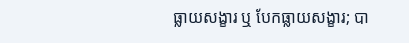ធ្លាយសង្ខារ ឬ បែកធ្លាយសង្ខារ; បា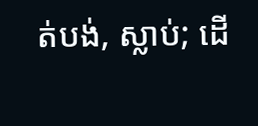ត់បង់, ស្លាប់; ដើ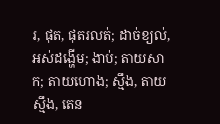រ, ផុត, ផុតរលត់; ដាច់ខ្យល់, អស់ដង្ហើម; ងាប់; តាយសាក; តាយហោង; ស្មឹង, តាយស្មឹង, តេន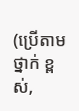(ប្រើតាមថ្នាក់ ខ្ពស់,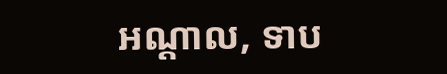អណ្ដាល, ទាប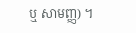ឬ សាមញ្ញ) ។